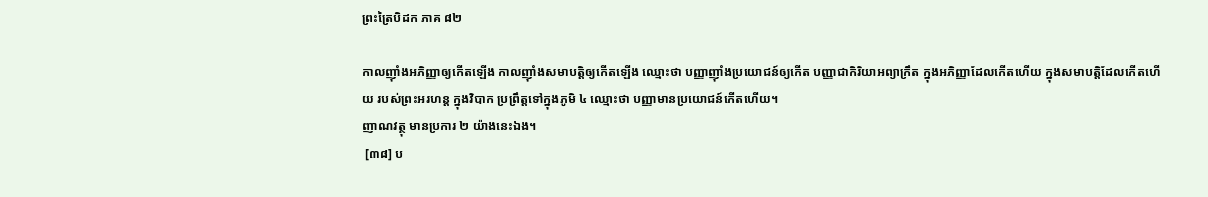ព្រះត្រៃបិដក ភាគ ៨២

កាលញ៉ាំងអភិញ្ញាឲ្យកើតឡើង កាលញ៉ាំងសមាបត្តិឲ្យកើតឡើង ឈ្មោះថា បញ្ញាញ៉ាំងប្រយោជន៍ឲ្យកើត បញ្ញាជាកិរិយាអព្យាក្រឹត ក្នុងអភិញ្ញាដែលកើតហើយ ក្នុងសមាបត្តិដែលកើតហើយ របស់ព្រះអរហន្ត ក្នុងវិបាក ប្រព្រឹត្តទៅក្នុងភូមិ ៤ ឈ្មោះថា បញ្ញាមានប្រយោជន៍កើតហើយ។
ញាណវត្ថុ មានប្រការ ២ យ៉ាងនេះឯង។
 [៣៨] ប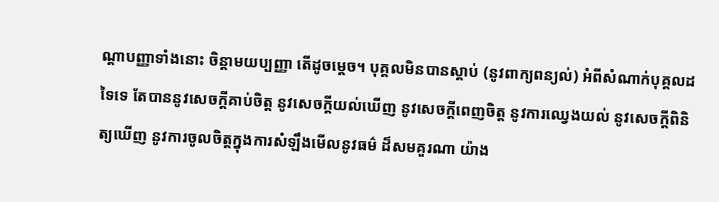ណ្តាបញ្ញាទាំងនោះ ចិន្តាមយប្បញ្ញា តើដូចម្តេច។ បុគ្គលមិនបានស្តាប់ (នូវពាក្យពន្យល់) អំពីសំណាក់បុគ្គលដទៃទេ តែបាននូវសេចក្តីគាប់ចិត្ត នូវសេចក្តីយល់ឃើញ នូវសេចក្តីពេញចិត្ត នូវការឈ្វេងយល់ នូវសេចក្តីពិនិត្យឃើញ នូវការចូលចិត្តក្នុងការសំឡឹងមើលនូវធម៌ ដ៏សមគួរណា យ៉ាង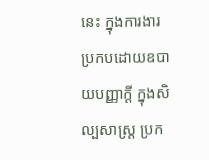នេះ ក្នុងការងារប្រកបដោយឧបាយបញ្ញាក្តី ក្នុងសិល្បសាស្រ្ត ប្រក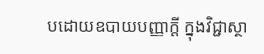បដោយឧបាយបញ្ញាក្តី ក្នុងវិជ្ជាស្ថា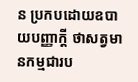ន ប្រកបដោយឧបាយបញ្ញាក្តី ថាសត្វមានកម្មជារប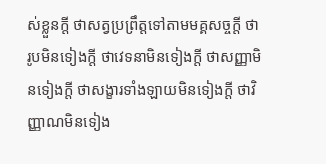ស់ខ្លួនក្តី ថាសត្វប្រព្រឹត្តទៅតាមមគ្គសច្ចក្តី ថារូបមិនទៀងក្តី ថាវេទនាមិនទៀងក្តី ថាសញ្ញាមិនទៀងក្តី ថាសង្ខារទាំងឡាយមិនទៀងក្តី ថាវិញ្ញាណមិនទៀង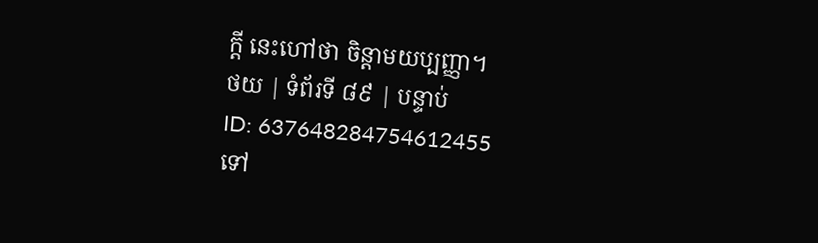ក្តី នេះហៅថា ចិន្តាមយប្បញ្ញា។
ថយ | ទំព័រទី ៨៩ | បន្ទាប់
ID: 637648284754612455
ទៅ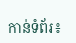កាន់ទំព័រ៖